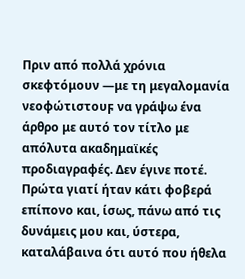Πριν από πολλά χρόνια σκεφτόμουν ―με τη μεγαλομανία νεοφώτιστουϝ να γράψω ένα άρθρο με αυτό τον τίτλο με απόλυτα ακαδημαϊκές προδιαγραφές. Δεν έγινε ποτέ. Πρώτα γιατί ήταν κάτι φοβερά επίπονο και, ίσως, πάνω από τις δυνάμεις μου και, ύστερα, καταλάβαινα ότι αυτό που ήθελα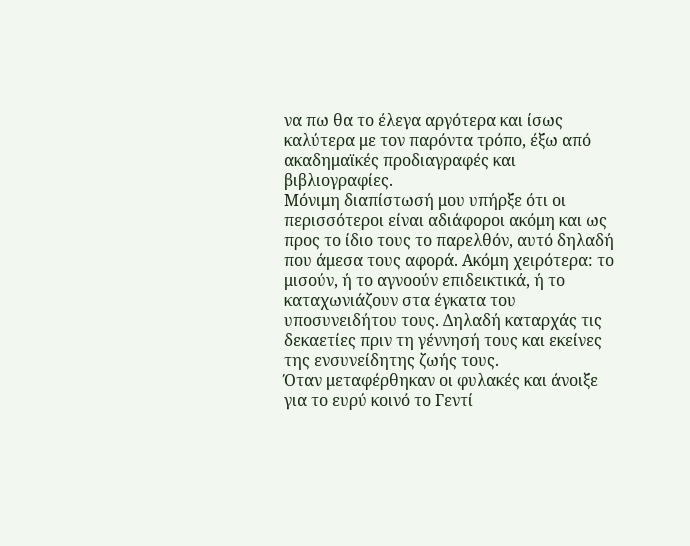να πω θα το έλεγα αργότερα και ίσως καλύτερα με τον παρόντα τρόπο, έξω από ακαδημαϊκές προδιαγραφές και βιβλιογραφίες.
Μόνιμη διαπίστωσή μου υπήρξε ότι οι περισσότεροι είναι αδιάφοροι ακόμη και ως προς το ίδιο τους το παρελθόν, αυτό δηλαδή που άμεσα τους αφορά. Ακόμη χειρότερα: το μισούν, ή το αγνοούν επιδεικτικά, ή το καταχωνιάζουν στα έγκατα του υποσυνειδήτου τους. Δηλαδή καταρχάς τις δεκαετίες πριν τη γέννησή τους και εκείνες της ενσυνείδητης ζωής τους.
Όταν μεταφέρθηκαν οι φυλακές και άνοιξε για το ευρύ κοινό το Γεντί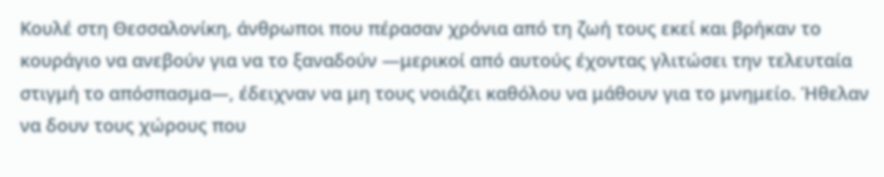Κουλέ στη Θεσσαλονίκη, άνθρωποι που πέρασαν χρόνια από τη ζωή τους εκεί και βρήκαν το κουράγιο να ανεβούν για να το ξαναδούν ―μερικοί από αυτούς έχοντας γλιτώσει την τελευταία στιγμή το απόσπασμα―, έδειχναν να μη τους νοιάζει καθόλου να μάθουν για το μνημείο. Ήθελαν να δουν τους χώρους που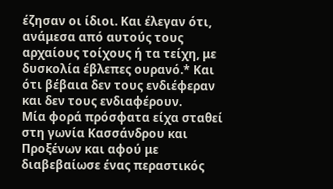έζησαν οι ίδιοι. Και έλεγαν ότι, ανάμεσα από αυτούς τους αρχαίους τοίχους ή τα τείχη, με δυσκολία έβλεπες ουρανό.* Και ότι βέβαια δεν τους ενδιέφεραν και δεν τους ενδιαφέρουν.
Μία φορά πρόσφατα είχα σταθεί στη γωνία Κασσάνδρου και Προξένων και αφού με διαβεβαίωσε ένας περαστικός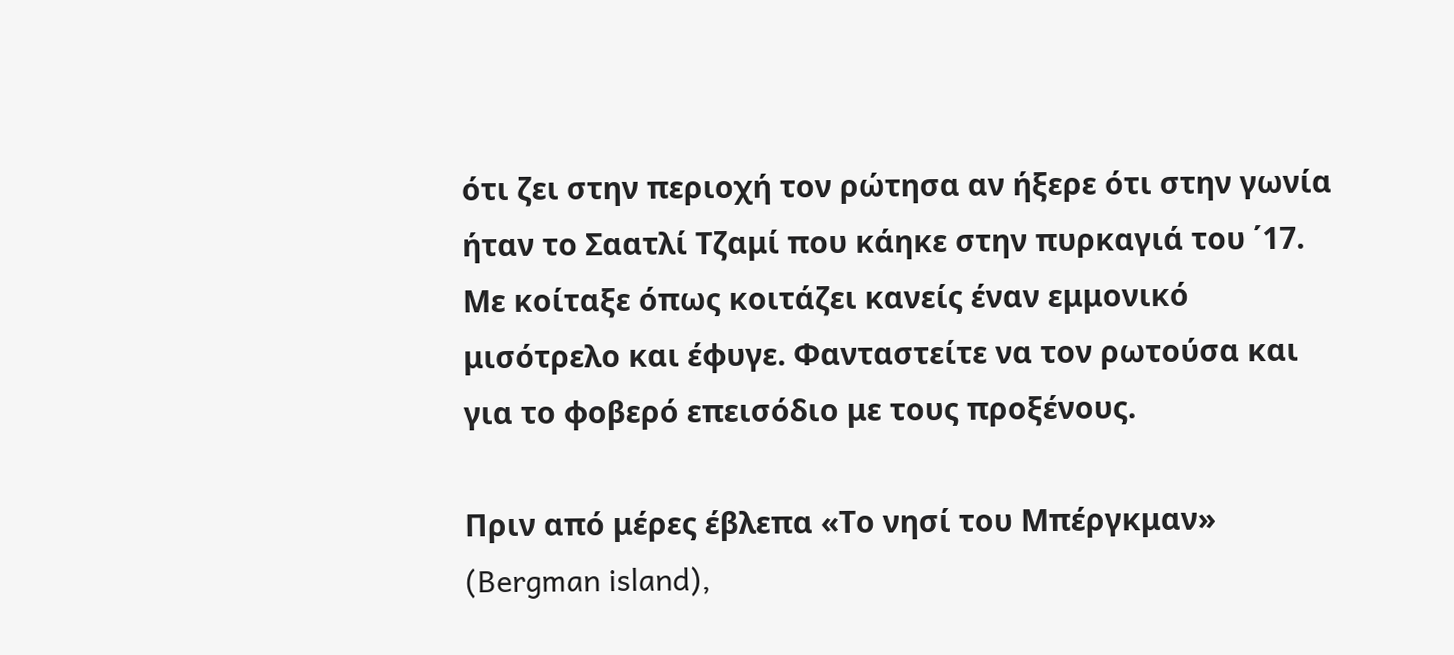ότι ζει στην περιοχή τον ρώτησα αν ήξερε ότι στην γωνία ήταν το Σαατλί Τζαμί που κάηκε στην πυρκαγιά του ΄17. Με κοίταξε όπως κοιτάζει κανείς έναν εμμονικό μισότρελο και έφυγε. Φανταστείτε να τον ρωτούσα και για το φοβερό επεισόδιο με τους προξένους.

Πριν από μέρες έβλεπα «Το νησί του Μπέργκμαν» (Bergman island),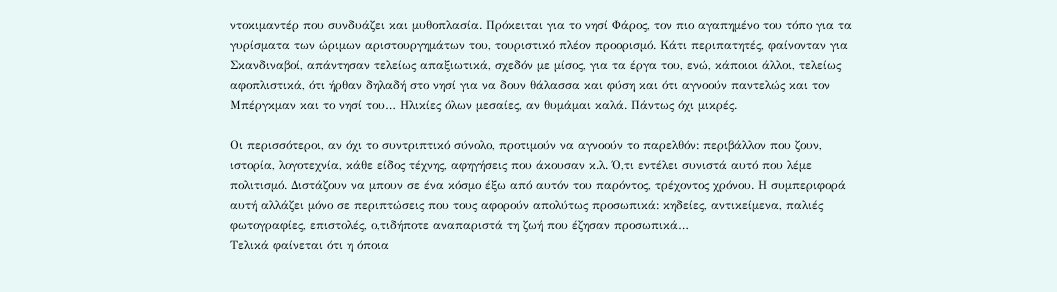ντοκιμαντέρ που συνδυάζει και μυθοπλασία. Πρόκειται για το νησί Φάρος, τον πιο αγαπημένο του τόπο για τα γυρίσματα των ώριμων αριστουργημάτων του, τουριστικό πλέον προορισμό. Κάτι περιπατητές, φαίνονταν για Σκανδιναβοί, απάντησαν τελείως απαξιωτικά, σχεδόν με μίσος, για τα έργα του, ενώ, κάποιοι άλλοι, τελείως αφοπλιστικά, ότι ήρθαν δηλαδή στο νησί για να δουν θάλασσα και φύση και ότι αγνοούν παντελώς και τον Μπέργκμαν και το νησί του… Ηλικίες όλων μεσαίες, αν θυμάμαι καλά. Πάντως όχι μικρές.

Οι περισσότεροι, αν όχι το συντριπτικό σύνολο, προτιμούν να αγνοούν το παρελθόν: περιβάλλον που ζουν, ιστορία, λογοτεχνία, κάθε είδος τέχνης, αφηγήσεις που άκουσαν κ.λ. Ό,τι εντέλει συνιστά αυτό που λέμε πολιτισμό. Διστάζουν να μπουν σε ένα κόσμο έξω από αυτόν του παρόντος, τρέχοντος χρόνου. Η συμπεριφορά αυτή αλλάζει μόνο σε περιπτώσεις που τους αφορούν απολύτως προσωπικά: κηδείες, αντικείμενα, παλιές φωτογραφίες, επιστολές, ο,τιδήποτε αναπαριστά τη ζωή που έζησαν προσωπικά…
Τελικά φαίνεται ότι η όποια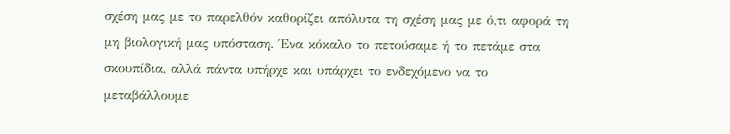σχέση μας με το παρελθόν καθορίζει απόλυτα τη σχέση μας με ό,τι αφορά τη μη βιολογική μας υπόσταση. Ένα κόκαλο το πετούσαμε ή το πετάμε στα σκουπίδια, αλλά πάντα υπήρχε και υπάρχει το ενδεχόμενο να το μεταβάλλουμε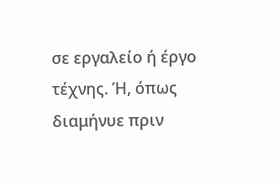σε εργαλείο ή έργο τέχνης. Ή, όπως διαμήνυε πριν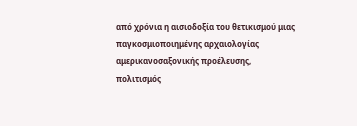από χρόνια η αισιοδοξία του θετικισμού μιας παγκοσμιοποιημένης αρχαιολογίας αμερικανοσαξονικής προέλευσης, πολιτισμός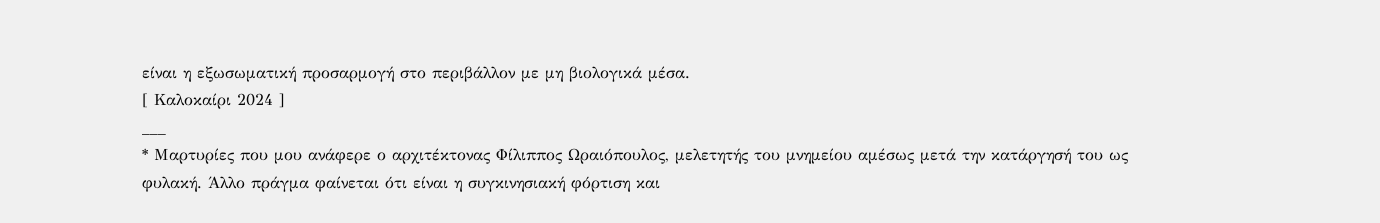είναι η εξωσωματική προσαρμογή στο περιβάλλον με μη βιολογικά μέσα.
[ Καλοκαίρι 2024 ]
___
* Μαρτυρίες που μου ανάφερε ο αρχιτέκτονας Φίλιππος Ωραιόπουλος, μελετητής του μνημείου αμέσως μετά την κατάργησή του ως φυλακή. Άλλο πράγμα φαίνεται ότι είναι η συγκινησιακή φόρτιση και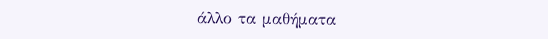άλλο τα μαθήματα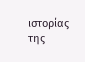ιστορίας της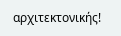αρχιτεκτονικής!